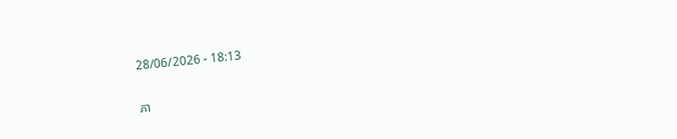28/06/2026 - 18:13

ភា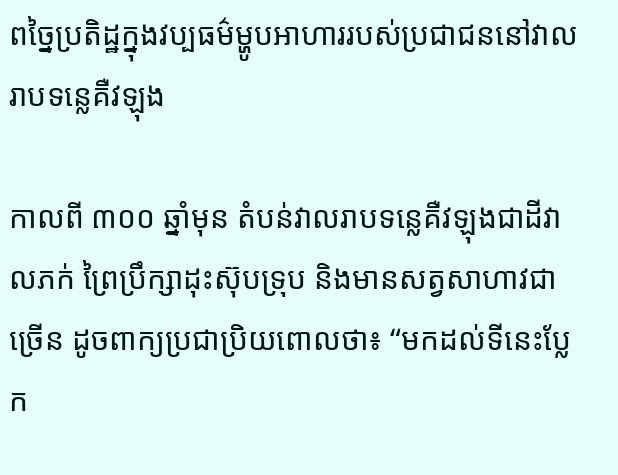ពច្នៃប្រតិដ្ឋក្នុងវប្បធម៌ម្ហូបអាហាររបស់ប្រជាជននៅវាលរាបទន្លេគឺវឡុង

កាលពី ៣០០ ឆ្នាំមុន តំបន់វាលរាបទន្លេគឺវឡុងជាដីវាលភក់ ព្រៃប្រឹក្សាដុះស៊ុបទ្រុប និងមានសត្វសាហាវជាច្រើន ដូចពាក្យប្រជាប្រិយពោលថា៖ “មកដល់ទីនេះប្លែក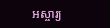អស្ចារ្យ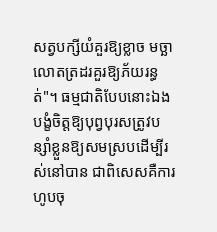សត្វបក្សីយំគួរឱ្យខ្លាច មច្ឆាលោតត្រដរគួរឱ្យភ័យរន្ធត់"។ ធម្មជាតិបែបនោះឯង បង្ខំចិត្តឱ្យបុព្វបុរសត្រូវបន្សាំខ្លួនឱ្យសមស្របដើម្បីរស់នៅបាន ជាពិសេសគឺការហូបចុ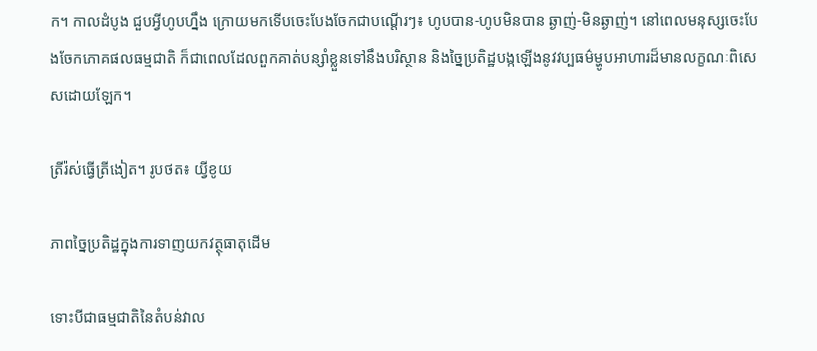ក។ កាលដំបូង ជួបអ្វីហូបហ្នឹង ក្រោយមកទើបចេះបែងចែកជាបណ្តើរៗ៖ ហូបបាន-ហូបមិនបាន ឆ្ងាញ់-មិនឆ្ងាញ់។ នៅពេលមនុស្សចេះបែងចែកភោគផលធម្មជាតិ ក៏ជាពេលដែលពួកគាត់បន្សាំខ្លួនទៅនឹងបរិស្ថាន និងច្នៃប្រតិដ្ឋបង្កឡើងនូវវប្បធម៌ម្ហូបអាហារដ៏មានលក្ខណៈពិសេសដោយឡែក។

ត្រីរ៉ស់ធ្វើត្រីងៀត។ រូបថត៖ យ្វីខូយ

ភាពច្នៃប្រតិដ្ឋក្នុងការទាញយកវត្ថុធាតុដើម

ទោះបីជាធម្មជាតិនៃតំបន់វាល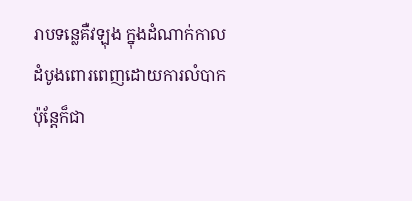រាបទន្លេគឺវឡុង ក្នុងដំណាក់កាលដំបូងពោរពេញដោយការលំបាក ប៉ុន្តែក៏ជា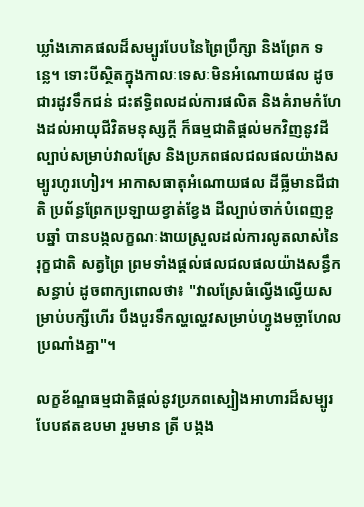ឃ្លាំងភោគផលដ៏សម្បូរបែបនៃព្រៃប្រឹក្សា និងព្រែក ទន្លេ។ ទោះបីស្ថិតក្នុងកាលៈទេសៈមិនអំណោយផល ដូចជារដូវទឹកជន់ ជះឥទ្ធិពលដល់ការផលិត និងគំរាមកំហែងដល់អាយុជីវិតមនុស្សក្ដី ក៏ធម្មជាតិផ្តល់មកវិញនូវដីល្បាប់សម្រាប់វាលស្រែ និងប្រភពផលជលផលយ៉ាងសម្បូរហូរហៀរ។ អាកាសធាតុអំណោយផល ដីធ្លីមានជីជាតិ ប្រព័ន្ធព្រែកប្រឡាយខ្វាត់ខ្វែង ដីល្បាប់ចាក់បំពេញខួបឆ្នាំ បានបង្កលក្ខណៈងាយស្រួលដល់ការលូតលាស់នៃរុក្ខជាតិ សត្វព្រៃ ព្រមទាំងផ្តល់ផលជលផលយ៉ាងសន្ធឹកសន្ធាប់ ដូចពាក្យពោលថា៖ "វាលស្រែធំល្វើងល្វើយសម្រាប់បក្សីហើរ បឹងបួរទឹកល្ហល្ហេវសម្រាប់ហ្វូងមច្ឆាហែលប្រណាំងគ្នា"។

លក្ខខ័ណ្ឌធម្មជាតិផ្តល់នូវប្រភពស្បៀងអាហារដ៏សម្បូរបែបឥតឧបមា រួមមាន ត្រី បង្កង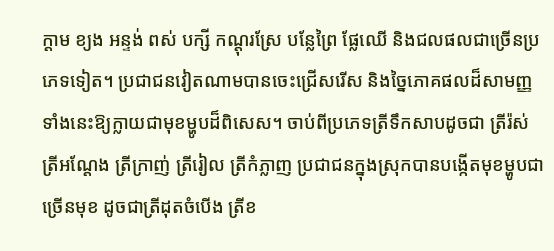ក្តាម ខ្យង អន្ទង់ ពស់ បក្សី កណ្តុរស្រែ បន្លែព្រៃ ផ្លែឈើ និងជលផលជាច្រើនប្រភេទទៀត។ ប្រជាជនវៀតណាមបានចេះជ្រើសរើស និងច្នៃភោគផលដ៏សាមញ្ញទាំងនេះឱ្យក្លាយជាមុខម្ហូបដ៏ពិសេស។ ចាប់ពីប្រភេទត្រីទឹកសាបដូចជា ត្រីរ៉ស់ ត្រីអណ្តែង ត្រីក្រាញ់ ត្រីរៀល ត្រីកំភ្លាញ ប្រជាជនក្នុងស្រុកបានបង្កើតមុខម្ហូបជាច្រើនមុខ ដូចជាត្រីដុតចំបើង ត្រីខ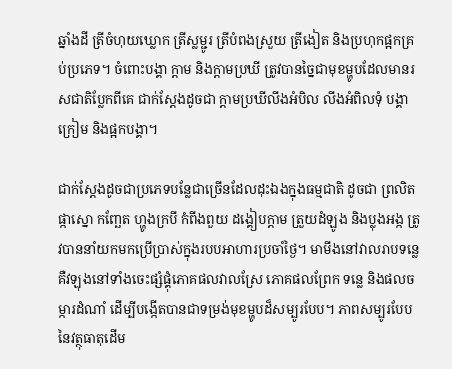ឆ្នាំងដី ត្រីចំហុយឃ្លោក ត្រីស្លម្ជូរ ត្រីបំពងស្រួយ ត្រីងៀត និងប្រហុកផ្អកគ្រប់ប្រភេទ។ ចំពោះបង្គា ក្តាម និងក្ដាមប្រឃី ត្រូវបានច្នៃជាមុខម្ហូបដែលមានរសជាតិប្លែកពីគេ ជាក់ស្តែងដូចជា ក្ដាមប្រឃីលីងអំបិល លីងអំពិលទុំ បង្គាក្រៀម និងផ្អកបង្គា។

ជាក់ស្តែងដូចជាប្រភេទបន្លែជាច្រើនដែលដុះឯងក្នុងធម្មជាតិ ដូចជា ព្រលិត ផ្កាស្នោ កញ្ឆែត ហ្ហូងក្របី កំពីងពួយ ដង្គៀបក្ដាម ត្រួយដំឡូង និងប្លុងអង្ក ត្រូវបាននាំយកមកប្រើប្រាស់ក្នុងរបបអាហារប្រចាំថ្ងៃ។ មាមីងនៅវាលរាបទន្លេគឺវឡុងនៅទាំងចេះផ្សំផ្គុំភោគផលវាលស្រែ ភោគផលព្រែក ទន្លេ និងផលចម្ការដំណាំ ដើម្បីបង្កើតបានជាទម្រង់មុខម្ហូបដ៏សម្បូរបែប។ ភាពសម្បូរបែបនៃវត្ថុធាតុដើម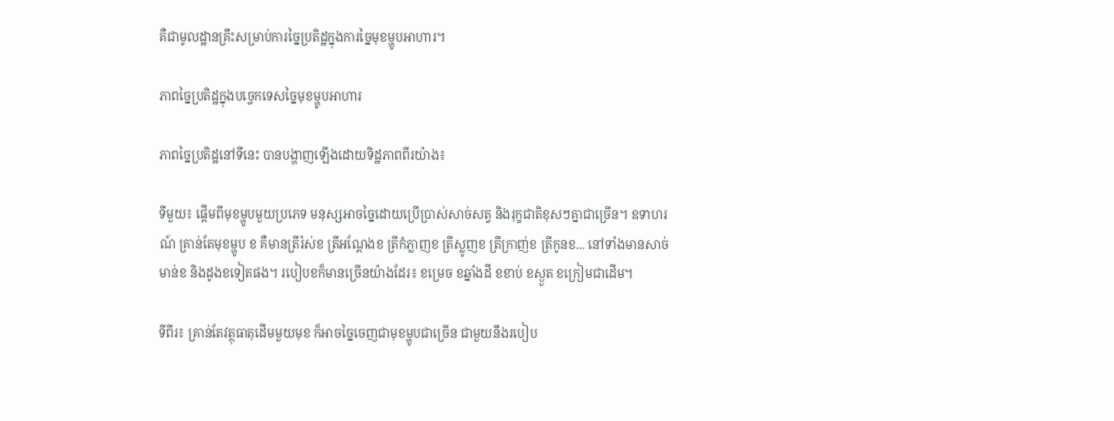គឺជាមូលដ្ឋានគ្រឹះសម្រាប់ការច្នៃប្រតិដ្ឋក្នុងការច្នៃមុខម្ហូបអាហារ។

ភាពច្នៃប្រតិដ្ឋក្នុងបច្ចេកទេសច្នៃមុខម្ហូបអាហារ

ភាពច្នៃប្រតិដ្ឋនៅទីនេះ បានបង្ហាញឡើងដោយទិដ្ឋភាពពីរយ៉ាង៖

ទីមួយ៖ ផ្ដើមពីមុខម្ហូបមួយប្រភេទ មនុស្សអាចច្នៃដោយប្រើប្រាស់សាច់សត្វ និងរុក្ខជាតិខុសៗគ្នាជាច្រើន។ ឧទាហរណ៍ គ្រាន់តែមុខម្ហូប ខ គឺមានត្រីរ៉ស់ខ ត្រីអណ្តែងខ ត្រីកំភ្លាញខ ត្រីស្លូញខ ត្រីក្រាញ់ខ ត្រីកូនខ... នៅទាំងមានសាច់មាន់ខ និងដូងខទៀតផង។ របៀបខក៏មានច្រើនយ៉ាងដែរ៖ ខម្រេច ខឆ្នាំងដី ខខាប់ ខស្ងួត ខក្រៀមជាដើម។

ទីពីរ៖ គ្រាន់តែវត្ថុធាតុដើមមួយមុខ ក៏អាចច្នៃចេញជាមុខម្ហូបជាច្រើន ជាមួយនឹងរបៀប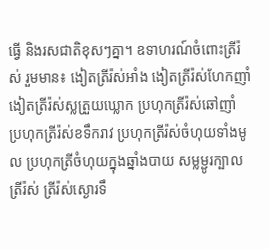ធ្វើ និងរសជាតិខុសៗគ្នា។ ឧទាហរណ៍ចំពោះត្រីរ៉ស់ រួមមាន៖ ងៀតត្រីរ៉ស់អាំង ងៀតត្រីរ៉ស់ហែកញាំ ងៀតត្រីរ៉ស់ស្លត្រួយឃ្លោក ប្រហុកត្រីរ៉ស់ឆៅញាំ ប្រហុកត្រីរ៉ស់ខទឹករាវ ប្រហុកត្រីរ៉ស់ចំហុយទាំងមូល ប្រហុកត្រីចំហុយក្នុងឆ្នាំងបាយ សម្លម្ជូរក្បាលត្រីរ៉ស់ ត្រីរ៉ស់ស្ងោរទឹ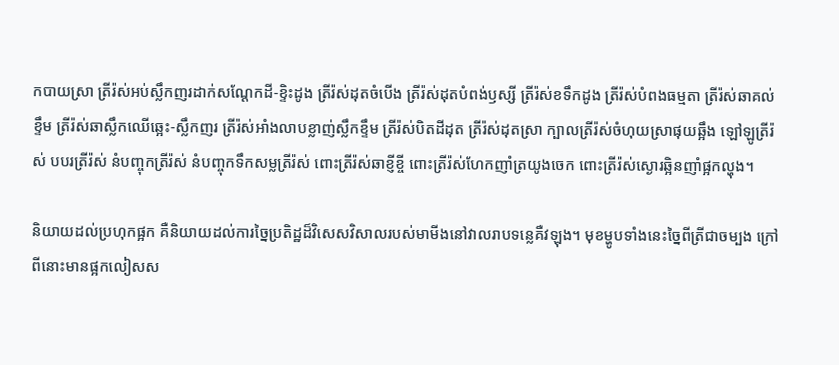កបាយស្រា ត្រីរ៉ស់អប់ស្លឹកញរដាក់សណ្តែកដី-ខ្ទិះដូង ត្រីរ៉ស់ដុតចំបើង ត្រីរ៉ស់ដុតបំពង់ឫស្សី ត្រីរ៉ស់ខទឹកដូង ត្រីរ៉ស់បំពងធម្មតា ត្រីរ៉ស់ឆាគល់ខ្ទឹម ត្រីរ៉ស់ឆាស្លឹកឈើឆ្អេះ-ស្លឹកញរ ត្រីរ៉ស់អាំងលាបខ្លាញ់ស្លឹកខ្ទឹម ត្រីរ៉ស់បិតដីដុត ត្រីរ៉ស់ដុតស្រា ក្បាលត្រីរ៉ស់ចំហុយស្រាផុយឆ្អឹង ឡៅឡូត្រីរ៉ស់ បបរត្រីរ៉ស់ នំបញ្ចុកត្រីរ៉ស់ នំបញ្ចុកទឹកសម្លត្រីរ៉ស់ ពោះត្រីរ៉ស់ឆាខ្ញីខ្ចី ពោះត្រីរ៉ស់ហែកញាំត្រយូងចេក ពោះត្រីរ៉ស់ស្ងោរឆ្អិនញាំផ្អកល្ហុង។

និយាយដល់ប្រហុកផ្អក គឺនិយាយដល់ការច្នៃប្រតិដ្ឋដ៏វិសេសវិសាលរបស់មាមីងនៅវាលរាបទន្លេគឺវឡុង។ មុខម្ហូបទាំងនេះច្នៃពីត្រីជាចម្បង ក្រៅពីនោះមានផ្អកលៀសស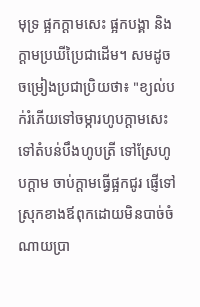មុទ្រ ផ្អកក្ដាមសេះ ផ្អកបង្គា និងក្ដាមប្រឃីប្រៃជាដើម។ សមដូចចម្រៀងប្រជាប្រិយថា៖ "ខ្យល់បក់រំភើយទៅចម្ការហូបក្ដាមសេះ ទៅតំបន់បឹងហូបត្រី ទៅស្រែហូបក្ដាម ចាប់ក្ដាមធ្វើផ្អកជូរ ផ្ញើទៅស្រុកខាងឪពុកដោយមិនបាច់ចំណាយប្រា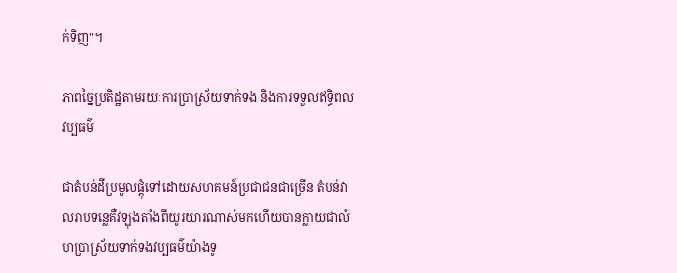ក់ទិញ"។

ភាពច្នៃប្រតិដ្ឋតាមរយៈការប្រាស្រ័យទាក់ទង និងការទទួលឥទ្ធិពលវប្បធម៌

ជាតំបន់ដីប្រមូលផ្តុំទៅដោយសហគមន៍ប្រជាជនជាច្រើន តំបន់វាលរាបទន្លេគឺវឡុងតាំងពីយូរយារណាស់មកហើយបានក្លាយជាលំហប្រាស្រ័យទាក់ទងវប្បធម៌យ៉ាងទូ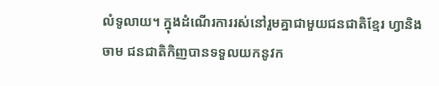លំទូលាយ។ ក្នុងដំណើរការរស់នៅរួមគ្នាជាមួយជនជាតិខ្មែរ ហ្វានិងចាម ជនជាតិកិញបានទទួលយកនូវក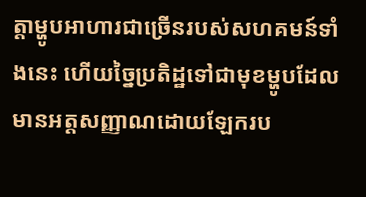ត្តាម្ហូបអាហារជាច្រើនរបស់សហគមន៍ទាំងនេះ ហើយច្នៃប្រតិដ្ឋទៅជាមុខម្ហូបដែលមានអត្តសញ្ញាណដោយឡែករប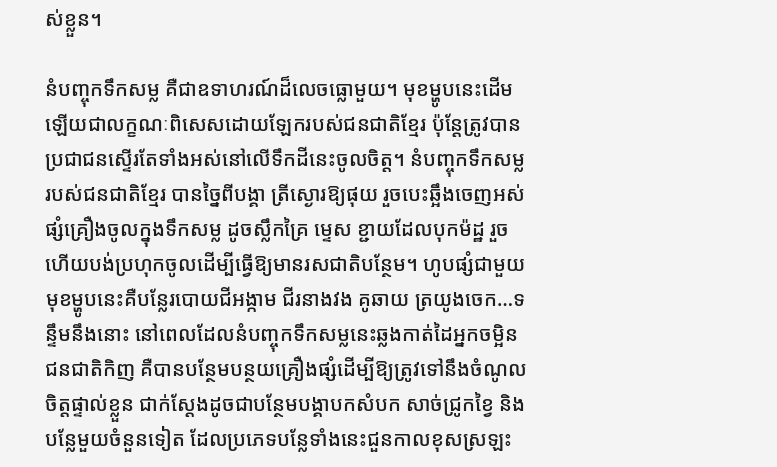ស់ខ្លួន។

នំបញ្ចុកទឹកសម្ល គឺជាឧទាហរណ៍ដ៏លេចធ្លោមួយ។ មុខម្ហូបនេះដើមឡើយជាលក្ខណៈពិសេសដោយឡែករបស់ជនជាតិខ្មែរ ប៉ុន្តែត្រូវបានប្រជាជនស្ទើរតែទាំងអស់នៅលើទឹកដីនេះចូលចិត្ត។ នំបញ្ចុកទឹកសម្លរបស់ជនជាតិខ្មែរ បានច្នៃពីបង្គា ត្រីស្ងោរឱ្យផុយ រួចបេះឆ្អឹងចេញអស់ ផ្សំគ្រឿងចូលក្នុងទឹកសម្ល ដូចស្លឹកគ្រៃ ម្ទេស ខ្ជាយដែលបុកម៉ដ្ឋ រួចហើយបង់ប្រហុកចូលដើម្បីធ្វើឱ្យមានរសជាតិបន្ថែម។ ហូបផ្សំជាមួយមុខម្ហូបនេះគឺបន្លែរបោយជីអង្កាម ជីរនាងវង គូឆាយ ត្រយូងចេក…ទន្ទឹមនឹងនោះ នៅពេលដែលនំបញ្ចុកទឹកសម្លនេះឆ្លងកាត់ដៃអ្នកចម្អិនជនជាតិកិញ គឺបានបន្ថែមបន្ថយគ្រឿងផ្សំដើម្បីឱ្យត្រូវទៅនឹងចំណូលចិត្តផ្ទាល់ខ្លួន ជាក់ស្តែងដូចជាបន្ថែមបង្គាបកសំបក សាច់ជ្រូកខ្វៃ និងបន្លែមួយចំនួនទៀត ដែលប្រភេទបន្លែទាំងនេះជួនកាលខុសស្រឡះ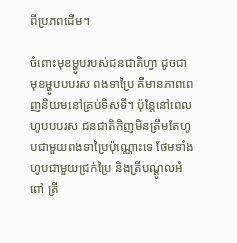ពីប្រភពដើម។

ចំពោះមុខម្ហូបរបស់ជនជាតិហ្វា ដូចជាមុខម្ហូបបបរស ពងទាប្រៃ គឺមានភាពពេញនិយមនៅគ្រប់ទិសទី។ ប៉ុន្តែនៅពេលហូបបបរស ជនជាតិកិញមិនត្រឹមតែហូបជាមួយពងទាប្រៃប៉ុណ្ណោះទេ ថែមទាំងហូបជាមួយជ្រក់ប្រៃ និងត្រីបណ្ដូលអំពៅ ត្រី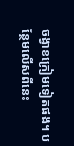ចង្វាខក្រៀមទៀតផង។ បន្ថែមលើសពីនេះ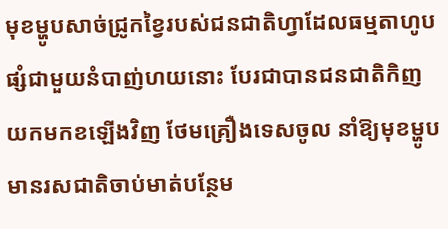មុខម្ហូបសាច់ជ្រូកខ្វៃរបស់ជនជាតិហ្វាដែលធម្មតាហូបផ្សំជាមួយនំបាញ់ហយនោះ បែរជាបានជនជាតិកិញយកមកខឡើងវិញ ថែមគ្រឿងទេសចូល នាំឱ្យមុខម្ហូបមានរសជាតិចាប់មាត់បន្ថែម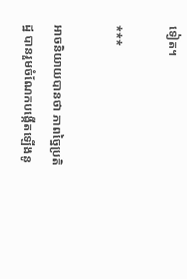ទៀត។

***

អាចនិយាយបានថា ភាពច្នៃប្រតិដ្ឋ បានរួមចំណែកបង្កើតឡើងនូ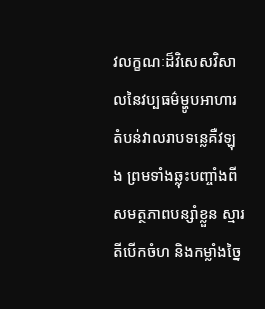វលក្ខណៈដ៏វិសេសវិសាលនៃវប្បធម៌ម្ហូបអាហារតំបន់វាលរាបទន្លេគឺវឡុង ព្រមទាំងឆ្លុះបញ្ចាំងពីសមត្ថភាពបន្សាំខ្លួន ស្មារតីបើកចំហ និងកម្លាំងច្នៃ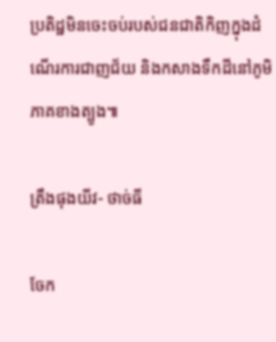ប្រតិដ្ឋមិនចេះចប់របស់ជនជាតិកិញក្នុងដំណើរការជាញជ័យ និងកសាងទឹកដីនៅភូមិភាគខាងត្បូង៕

ត្រឹងផុងយីវ- ថាច់ធី

ចែក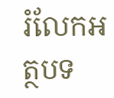រំលែកអត្ថបទ